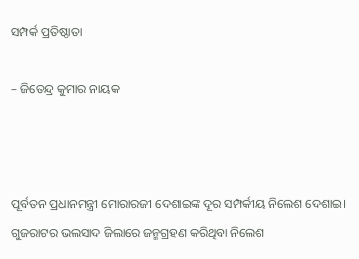ସମ୍ପର୍କ ପ୍ରତିଷ୍ଠାତା

– ଜିତେନ୍ଦ୍ର କୁମାର ନାୟକ



ପୂର୍ବତନ ପ୍ରଧାନମନ୍ତ୍ରୀ ମୋରାରଜୀ ଦେଶାଇଙ୍କ ଦୂର ସମ୍ପର୍କୀୟ ନିଲେଶ ଦେଶାଇ। ଗୁଜରାଟର ଭଲସାଦ ଜିଲାରେ ଜନ୍ମଗ୍ରହଣ କରିଥିବା ନିଲେଶ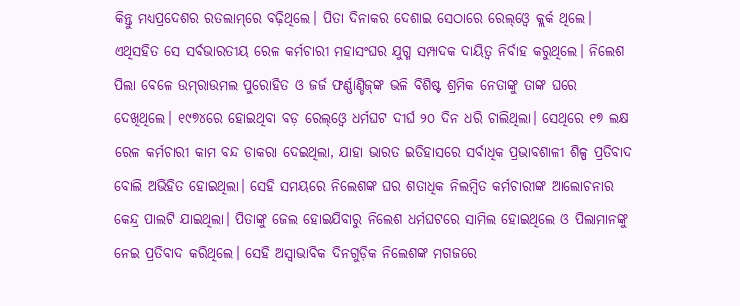କିନ୍ତୁ ମଧ୍ୟପ୍ରଦେଶର ରତଲାମ୍‌ରେ ବଢ଼ିଥିଲେ। ପିତା ଦିନାକର ଦେଶାଇ ସେଠାରେ ରେଲ୍‌ଓ୍ବେ କ୍ଲର୍କ ଥିଲେ। ଏଥିସହିତ ସେ ସର୍ବଭାରତୀୟ ରେଳ କର୍ମଚାରୀ ମହାସଂଘର ଯୁଗ୍ମ ସମ୍ପାଦକ ଦାୟିତ୍ୱ ନିର୍ବାହ କରୁଥିଲେ। ନିଲେଶ ପିଲା ବେଳେ ଉମ୍‌ରାଉମଲ ପୁରୋହିତ ଓ ଜର୍ଜ ଫର୍ଣ୍ଣାଣ୍ଡିଜ୍‌ଙ୍କ ଭଳି ବିଶିଷ୍ଟ ଶ୍ରମିକ ନେତାଙ୍କୁ ତାଙ୍କ ଘରେ ଦେଖିଥିଲେ। ୧୯୭୪ରେ ହୋଇଥିବା ବଡ଼ ରେଲ୍‌ଓ୍ବେ ଧର୍ମଘଟ ଦୀର୍ଘ ୨୦ ଦିନ ଧରି ଚାଲିଥିଲା। ସେଥିରେ ୧୭ ଲକ୍ଷ ରେଳ କର୍ମଚାରୀ କାମ ବନ୍ଦ ଡାକରା ଦେଇଥିଲା, ଯାହା ଭାରତ ଇତିହାସରେ ସର୍ବାଧିକ ପ୍ରଭାବଶାଳୀ ଶିଳ୍ପ ପ୍ରତିବାଦ ବୋଲି ଅଭିହିତ ହୋଇଥିଲା। ସେହି ସମୟରେ ନିଲେଶଙ୍କ ଘର ଶତାଧିକ ନିଲମ୍ବିତ କର୍ମଚାରୀଙ୍କ ଆଲୋଚନାର କେନ୍ଦ୍ର ପାଲଟି ଯାଇଥିଲା। ପିତାଙ୍କୁ ଜେଲ ହୋଇଯିବାରୁ ନିଲେଶ ଧର୍ମଘଟରେ ସାମିଲ ହୋଇଥିଲେ ଓ ପିଲାମାନଙ୍କୁ ନେଇ ପ୍ରତିବାଦ କରିଥିଲେ। ସେହି ଅସ୍ବାଭାବିକ ଦିନଗୁଡ଼ିକ ନିଲେଶଙ୍କ ମଗଜରେ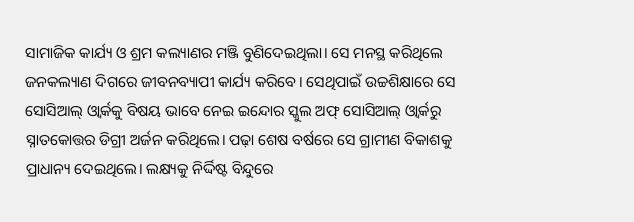ସାମାଜିକ କାର୍ଯ୍ୟ ଓ ଶ୍ରମ କଲ୍ୟାଣର ମଞ୍ଜି ବୁଣିଦେଇଥିଲା। ସେ ମନସ୍ଥ କରିଥିଲେ ଜନକଲ୍ୟାଣ ଦିଗରେ ଜୀବନବ୍ୟାପୀ କାର୍ଯ୍ୟ କରିବେ। ସେଥିପାଇଁ ଉଚ୍ଚଶିକ୍ଷାରେ ସେ ସୋସିଆଲ୍‌ ଓ୍ବାର୍କକୁ ବିଷୟ ଭାବେ ନେଇ ଇନ୍ଦୋର ସ୍କୁଲ ଅଫ୍‌ ସୋସିଆଲ୍‌ ଓ୍ବାର୍କରୁ ସ୍ନାତକୋତ୍ତର ଡିଗ୍ରୀ ଅର୍ଜନ କରିଥିଲେ। ପଢ଼ା ଶେଷ ବର୍ଷରେ ସେ ଗ୍ରାମୀଣ ବିକାଶକୁ ପ୍ରାଧାନ୍ୟ ଦେଇଥିଲେ। ଲକ୍ଷ୍ୟକୁ ନିର୍ଦ୍ଦିଷ୍ଟ ବିନ୍ଦୁରେ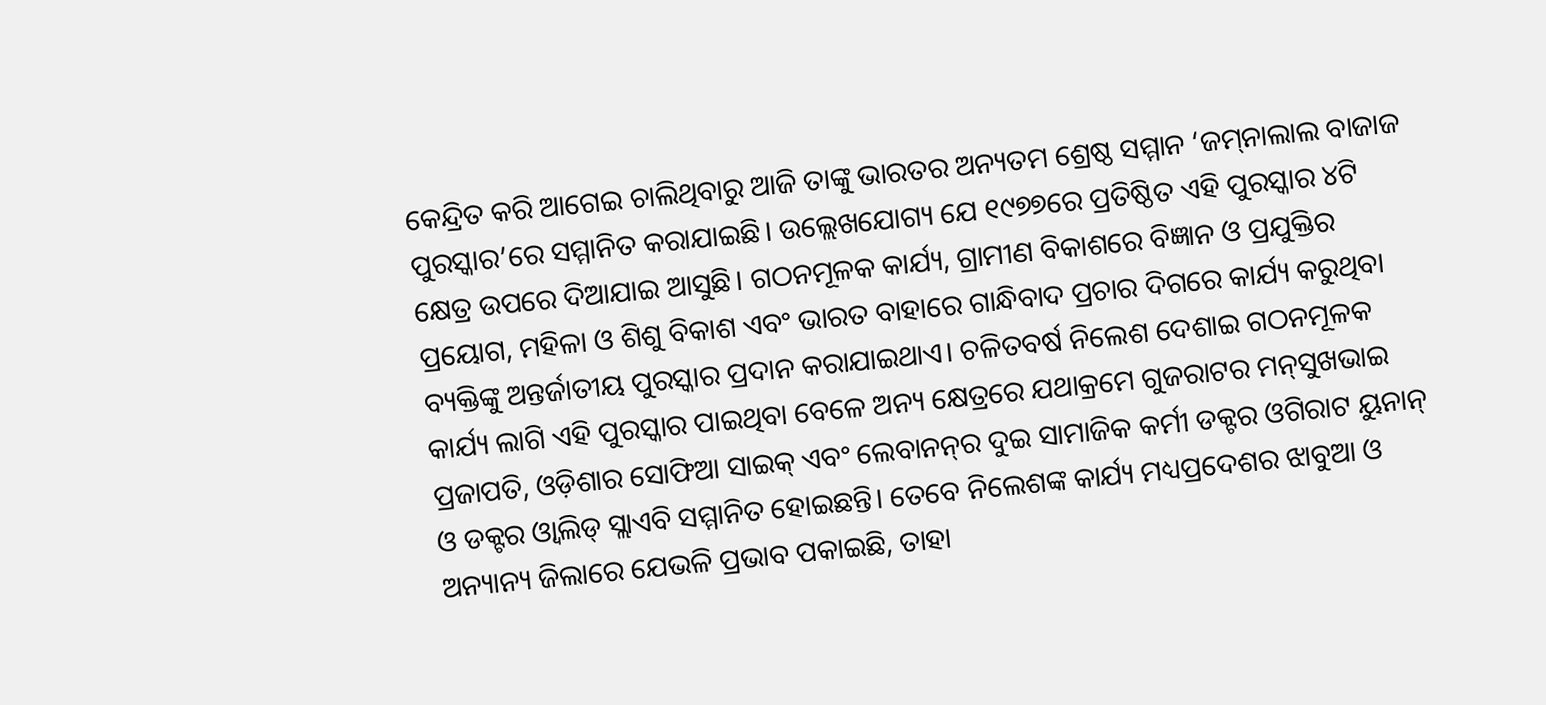କେନ୍ଦ୍ରିତ କରି ଆଗେଇ ଚାଲିଥିବାରୁ ଆଜି ତାଙ୍କୁ ଭାରତର ଅନ୍ୟତମ ଶ୍ରେଷ୍ଠ ସମ୍ମାନ ‘ଜମ୍‌ନାଲାଲ ବାଜାଜ ପୁରସ୍କାର’ରେ ସମ୍ମାନିତ କରାଯାଇଛି। ଉଲ୍ଲେଖଯୋଗ୍ୟ ଯେ ୧୯୭୭ରେ ପ୍ରତିଷ୍ଠିତ ଏହି ପୁରସ୍କାର ୪ଟି କ୍ଷେତ୍ର ଉପରେ ଦିଆଯାଇ ଆସୁଛି। ଗଠନମୂଳକ କାର୍ଯ୍ୟ, ଗ୍ରାମୀଣ ବିକାଶରେ ବିଜ୍ଞାନ ଓ ପ୍ରଯୁକ୍ତିର ପ୍ରୟୋଗ, ମହିଳା ଓ ଶିଶୁ ବିକାଶ ଏବଂ ଭାରତ ବାହାରେ ଗାନ୍ଧିବାଦ ପ୍ରଚାର ଦିଗରେ କାର୍ଯ୍ୟ କରୁଥିବା ବ୍ୟକ୍ତିଙ୍କୁ ଅନ୍ତର୍ଜାତୀୟ ପୁରସ୍କାର ପ୍ରଦାନ କରାଯାଇଥାଏ। ଚଳିତବର୍ଷ ନିଲେଶ ଦେଶାଇ ଗଠନମୂଳକ କାର୍ଯ୍ୟ ଲାଗି ଏହି ପୁରସ୍କାର ପାଇଥିବା ବେଳେ ଅନ୍ୟ କ୍ଷେତ୍ରରେ ଯଥାକ୍ରମେ ଗୁଜରାଟର ମନ୍‌ସୁଖଭାଇ ପ୍ରଜାପତି, ଓଡ଼ିଶାର ସୋଫିଆ ସାଇକ୍‌ ଏବଂ ଲେବାନନ୍‌ର ଦୁଇ ସାମାଜିକ କର୍ମୀ ଡକ୍ଟର ଓଗିରାଟ ୟୁନାନ୍‌ ଓ ଡକ୍ଟର ଓ୍ବାଲିଡ୍‌ ସ୍ଲାଏବି ସମ୍ମାନିତ ହୋଇଛନ୍ତି। ତେବେ ନିଲେଶଙ୍କ କାର୍ଯ୍ୟ ମଧ୍ୟପ୍ରଦେଶର ଝାବୁଆ ଓ ଅନ୍ୟାନ୍ୟ ଜିଲାରେ ଯେଭଳି ପ୍ରଭାବ ପକାଇଛି, ତାହା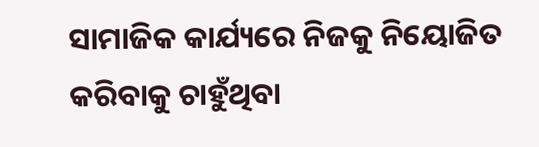ସାମାଜିକ କାର୍ଯ୍ୟରେ ନିଜକୁ ନିୟୋଜିତ କରିବାକୁ ଚାହୁଁଥିବା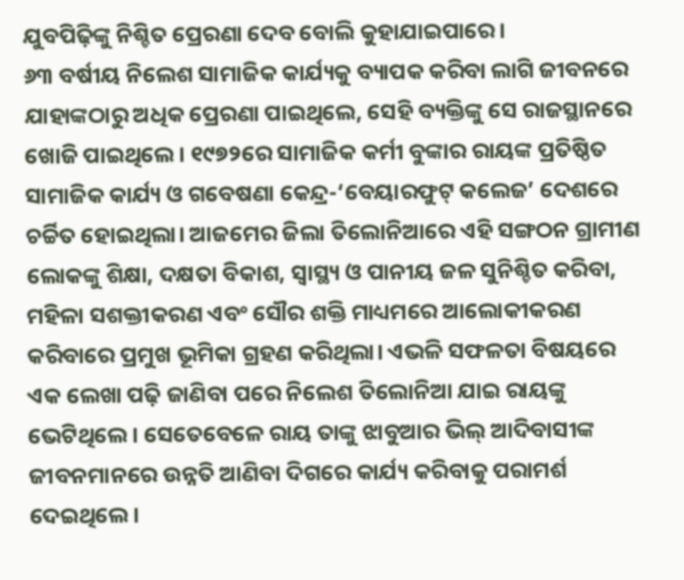ଯୁବପିଢ଼ିଙ୍କୁ ନିଶ୍ଚିତ ପ୍ରେରଣା ଦେବ ବୋଲି କୁହାଯାଇପାରେ।
୬୩ ବର୍ଷୀୟ ନିଲେଶ ସାମାଜିକ କାର୍ଯ୍ୟକୁ ବ୍ୟାପକ କରିବା ଲାଗି ଜୀବନରେ ଯାହାଙ୍କଠାରୁ ଅଧିକ ପ୍ରେରଣା ପାଇଥିଲେ, ସେହି ବ୍ୟକ୍ତିଙ୍କୁ ସେ ରାଜସ୍ଥାନରେ ଖୋଜି ପାଇଥିଲେ। ୧୯୭୨ରେ ସାମାଜିକ କର୍ମୀ ବୁଙ୍କାର ରାୟଙ୍କ ପ୍ରତିଷ୍ଠିତ ସାମାଜିକ କାର୍ଯ୍ୟ ଓ ଗବେଷଣା କେନ୍ଦ୍ର-‘ବେୟାରଫୁଟ୍‌ କଲେଜ’ ଦେଶରେ ଚର୍ଚ୍ଚିତ ହୋଇଥିଲା। ଆଜମେର ଜିଲା ତିଲୋନିଆରେ ଏହି ସଙ୍ଗଠନ ଗ୍ରାମୀଣ ଲୋକଙ୍କୁ ଶିକ୍ଷା, ଦକ୍ଷତା ବିକାଶ, ସ୍ବାସ୍ଥ୍ୟ ଓ ପାନୀୟ ଜଳ ସୁନିଶ୍ଚିତ କରିବା, ମହିଳା ସଶକ୍ତୀକରଣ ଏବଂ ସୌର ଶକ୍ତି ମାଧ୍ୟମରେ ଆଲୋକୀକରଣ କରିବାରେ ପ୍ରମୁଖ ଭୂମିକା ଗ୍ରହଣ କରିଥିଲା। ଏଭଳି ସଫଳତା ବିଷୟରେ ଏକ ଲେଖା ପଢ଼ି ଜାଣିବା ପରେ ନିଲେଶ ତିଲୋନିଆ ଯାଇ ରାୟଙ୍କୁ ଭେଟିଥିଲେ। ସେତେବେଳେ ରାୟ ତାଙ୍କୁ ଝାବୁଆର ଭିଲ୍‌ ଆଦିବାସୀଙ୍କ ଜୀବନମାନରେ ଉନ୍ନତି ଆଣିବା ଦିଗରେ କାର୍ଯ୍ୟ କରିବାକୁ ପରାମର୍ଶ ଦେଇଥିଲେ।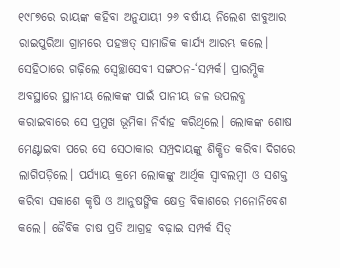୧୯୮୭ରେ ରାୟଙ୍କ କହିବା ଅନୁଯାୟୀ ୨୬ ବର୍ଷୀୟ ନିଲେଶ ଝାବୁଆର ରାଇପୁରିଆ ଗ୍ରାମରେ ପହଞ୍ଚତ୍ ସାମାଜିକ କାର୍ଯ୍ୟ ଆରମ୍ଭ କଲେ। ସେହିଠାରେ ଗଢ଼ିଲେ ସ୍ବେଚ୍ଛାସେବୀ ସଙ୍ଗଠନ-‘ସମ୍ପର୍କ। ପ୍ରାରମ୍ଭିକ ଅବସ୍ଥାରେ ସ୍ଥାନୀୟ ଲୋକଙ୍କ ପାଇଁ ପାନୀୟ ଜଳ ଉପଲବ୍ଧ କରାଇବାରେ ସେ ପ୍ରମୁଖ ଭୂମିକା ନିର୍ବାହ କରିଥିଲେ। ଲୋକଙ୍କ ଶୋଷ ମେଣ୍ଟାଇବା ପରେ ସେ ସେଠାକାର ସମ୍ପ୍ରଦାୟଙ୍କୁ ଶିକ୍ଷିତ କରିବା ଦିଗରେ ଲାଗିପଡ଼ିଲେ। ପର୍ଯ୍ୟାୟ କ୍ରମେ ଲୋକଙ୍କୁ ଆର୍ଥିକ ସ୍ବାବଲମ୍ବୀ ଓ ସଶକ୍ତ କରିବା ସକାଶେ କୃଷି ଓ ଆନୁଷଙ୍ଗିକ କ୍ଷେତ୍ର ବିକାଶରେ ମନୋନିବେଶ କଲେ। ଜୈବିକ ଚାଷ ପ୍ରତି ଆଗ୍ରହ ବଢ଼ାଇ ସମ୍ପର୍କ ସିଡ୍‌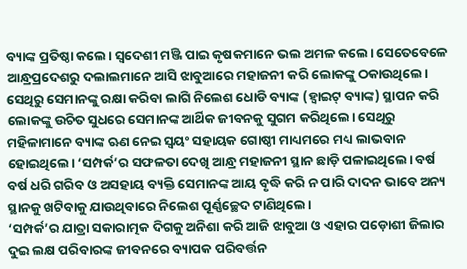ବ୍ୟାଙ୍କ ପ୍ରତିଷ୍ଠା କଲେ। ସ୍ବଦେଶୀ ମଞ୍ଜି ପାଇ କୃଷକମାନେ ଭଲ ଅମଳ କଲେ। ସେତେବେଳେ ଆନ୍ଧ୍ରପ୍ରଦେଶରୁ ଦଲାଲମାନେ ଆସି ଝାବୁଆରେ ମହାଜନୀ କରି ଲୋକଙ୍କୁ ଠକାଉଥିଲେ। ସେଥିରୁ ସେମାନଙ୍କୁ ରକ୍ଷା କରିବା ଲାଗି ନିଲେଶ ଧୋଡି ବ୍ୟାଙ୍କ (ହ୍ବାଇଟ୍‌ ବ୍ୟାଙ୍କ) ସ୍ଥାପନ କରି ଲୋକଙ୍କୁ ଉଚିତ ସୁଧରେ ସେମାନଙ୍କ ଆର୍ଥିକ ଜୀବନକୁ ସୁଗମ କରିଥିଲେ। ସେଥିରୁ ମହିଳାମାନେ ବ୍ୟାଙ୍କ ଋଣ ନେଇ ସ୍ବୟଂ ସହାୟକ ଗୋଷ୍ଠୀ ମାଧ୍ୟମରେ ମଧ୍ୟ ଲାଭବାନ ହୋଇଥିଲେ। ‘ସମ୍ପର୍କ’ର ସଫଳତା ଦେଖି ଆନ୍ଧ୍ର ମହାଜନୀ ସ୍ଥାନ ଛାଡ଼ି ପଳାଇଥିଲେ। ବର୍ଷ ବର୍ଷ ଧରି ଗରିବ ଓ ଅସହାୟ ବ୍ୟକ୍ତି ସେମାନଙ୍କ ଆୟ ବୃଦ୍ଧି କରି ନ ପାରି ଦାଦନ ଭାବେ ଅନ୍ୟ ସ୍ଥାନକୁ ଖଟିବାକୁ ଯାଉଥିବାରେ ନିଲେଶ ପୂର୍ଣ୍ଣଚ୍ଛେଦ ଟାଣିଥିଲେ।
‘ସମ୍ପର୍କ’ର ଯାତ୍ରା ସକାରାତ୍ମକ ଦିଗକୁ ଅନିଶା କରି ଆଜି ଝାବୁଆ ଓ ଏହାର ପଡ଼ୋଶୀ ଜିଲାର ଦୁଇ ଲକ୍ଷ ପରିବାରଙ୍କ ଜୀବନରେ ବ୍ୟାପକ ପରିବର୍ତ୍ତନ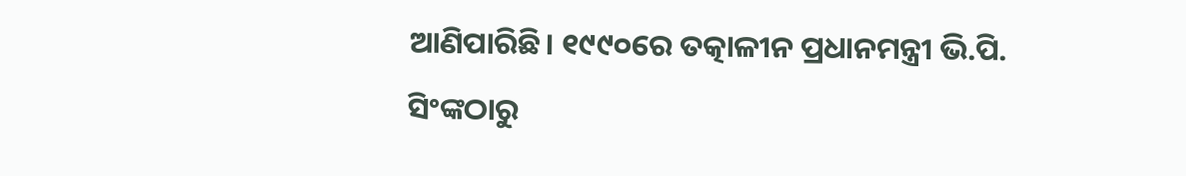ଆଣିପାରିଛି। ୧୯୯୦ରେ ତତ୍କାଳୀନ ପ୍ରଧାନମନ୍ତ୍ରୀ ଭି.ପି. ସିଂଙ୍କଠାରୁ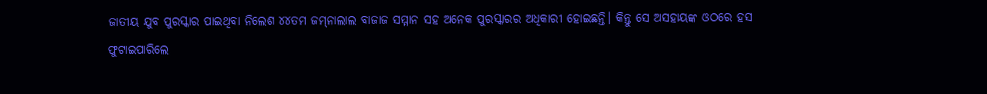ଜାତୀୟ ଯୁବ ପୁରସ୍କାର ପାଇଥିବା ନିଲେଶ ୪୪ତମ ଜମ୍‌ନାଲାଲ ବାଜାଜ ସମ୍ମାନ ସହ ଅନେକ ପୁରସ୍କାରର ଅଧିକାରୀ ହୋଇଛନ୍ତି। କିନ୍ତୁ ସେ ଅସହାୟଙ୍କ ଓଠରେ ହସ ଫୁଟାଇପାରିଲେ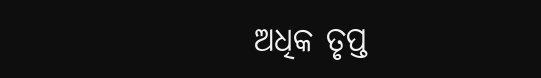ଅଧିକ ତୃପ୍ତ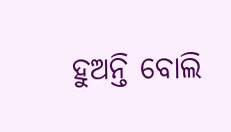ହୁଅନ୍ତି ବୋଲି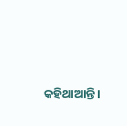କହିଥାଆନ୍ତି।